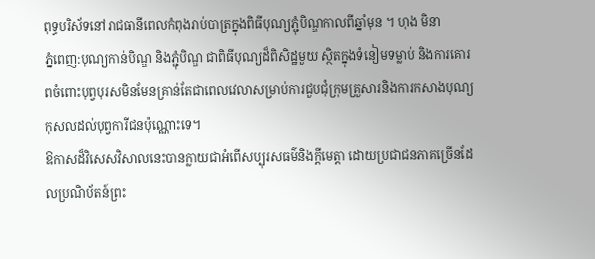ពុទ្ធបរិស័ទនៅរាជធានីពេលកំពុងរាប់បាត្រក្នុងពិធីបុណ្យភ្ជុំបិណ្ឌកាលពីឆ្នាំមុន ។ ហុង មិនា
ភ្នំពេញ:បុណ្យកាន់បិណ្ឌ និងភ្ជុំបិណ្ឌ ជាពិធីបុណ្យដ៏ពិសិដ្ឋមួយ ស្ថិតក្នុងទំនៀមទម្លាប់ និងការគោរពចំពោះបុព្វបុរសមិនមែនគ្រាន់តែជាពេលវេលាសម្រាប់ការជួបជុំក្រុមគ្រួសារនិងការកសាងបុណ្យកុសលដល់បុព្វការីជនប៉ុណ្ណោះទេ។
ឱកាសដ៏វិសេសវិសាលនេះបានក្លាយជាអំពើសប្បុរសធម៌និងក្តីមេត្តា ដោយប្រជាជនភាគច្រើនដែលប្រណិប័តន៍ព្រះ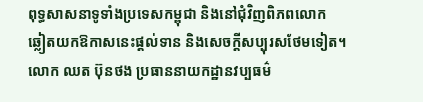ពុទ្ធសាសនាទូទាំងប្រទេសកម្ពុជា និងនៅជុំវិញពិភពលោក ឆ្លៀតយកឱកាសនេះផ្តល់ទាន និងសេចក្តីសប្បុរសថែមទៀត។
លោក ឈត ប៊ុនថង ប្រធាននាយកដ្ឋានវប្បធម៌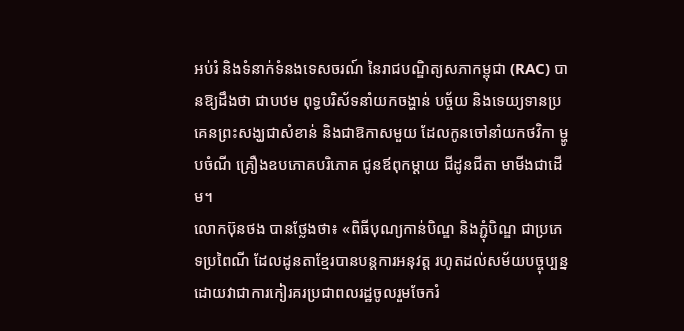អប់រំ និងទំនាក់ទំនងទេសចរណ៍ នៃរាជបណ្ឌិត្យសភាកម្ពុជា (RAC) បានឱ្យដឹងថា ជាបឋម ពុទ្ធបរិស័ទនាំយកចង្ហាន់ បច្ច័យ និងទេយ្យទានប្រគេនព្រះសង្ឃជាសំខាន់ និងជាឱកាសមួយ ដែលកូនចៅនាំយកថវិកា ម្ហូបចំណី គ្រឿងឧបភោគបរិភោគ ជូនឪពុកម្ដាយ ជីដូនជីតា មាមីងជាដើម។
លោកប៊ុនថង បានថ្លែងថា៖ «ពិធីបុណ្យកាន់បិណ្ឌ និងភ្ជុំបិណ្ឌ ជាប្រភេទប្រពៃណី ដែលដូនតាខ្មែរបានបន្ដការអនុវត្ដ រហូតដល់សម័យបច្ចុប្បន្ន ដោយវាជាការកៀរគរប្រជាពលរដ្ឋចូលរួមចែករំ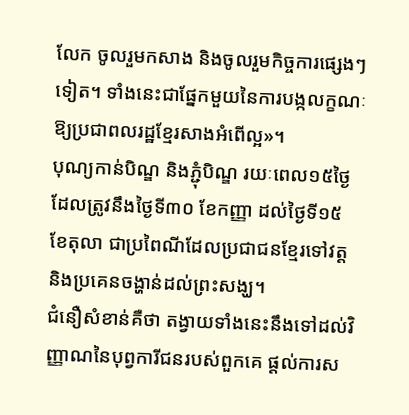លែក ចូលរួមកសាង និងចូលរួមកិច្ចការផ្សេងៗទៀត។ ទាំងនេះជាផ្នែកមួយនៃការបង្កលក្ខណៈឱ្យប្រជាពលរដ្ឋខ្មែរសាងអំពើល្អ»។
បុណ្យកាន់បិណ្ឌ និងភ្ជុំបិណ្ឌ រយៈពេល១៥ថ្ងៃ ដែលត្រូវនឹងថ្ងៃទី៣០ ខែកញ្ញា ដល់ថ្ងៃទី១៥ ខែតុលា ជាប្រពៃណីដែលប្រជាជនខ្មែរទៅវត្ត និងប្រគេនចង្ហាន់ដល់ព្រះសង្ឃ។
ជំនឿសំខាន់គឺថា តង្វាយទាំងនេះនឹងទៅដល់វិញ្ញាណនៃបុព្វការីជនរបស់ពួកគេ ផ្តល់ការស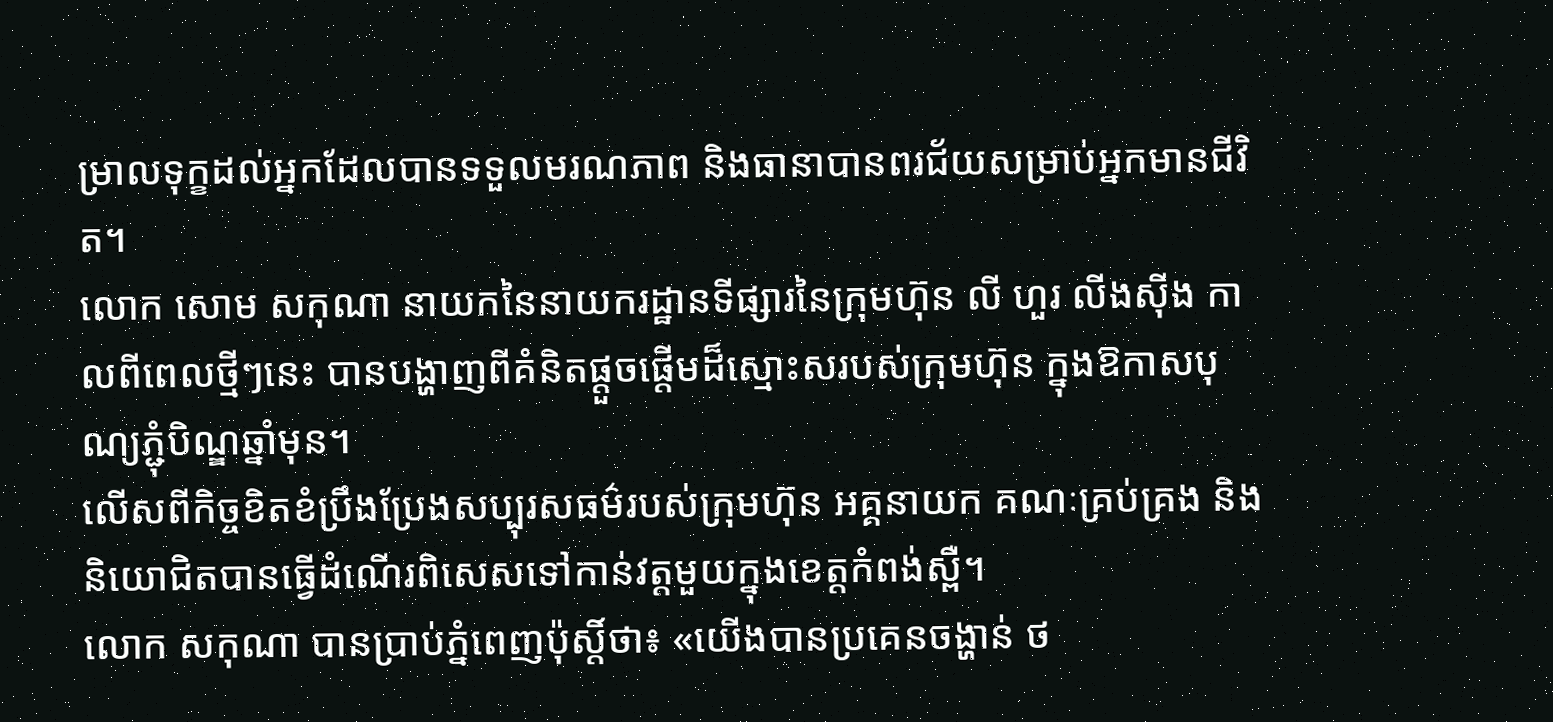ម្រាលទុក្ខដល់អ្នកដែលបានទទួលមរណភាព និងធានាបានពរជ័យសម្រាប់អ្នកមានជីវិត។
លោក សោម សកុណា នាយកនៃនាយករដ្ឋានទីផ្សារនៃក្រុមហ៊ុន លី ហួរ លីងស៊ីង កាលពីពេលថ្មីៗនេះ បានបង្ហាញពីគំនិតផ្តួចផ្តើមដ៏ស្មោះសរបស់ក្រុមហ៊ុន ក្នុងឱកាសបុណ្យភ្ជុំបិណ្ឌឆ្នាំមុន។
លើសពីកិច្ចខិតខំប្រឹងប្រែងសប្បុរសធម៌របស់ក្រុមហ៊ុន អគ្គនាយក គណៈគ្រប់គ្រង និងនិយោជិតបានធ្វើដំណើរពិសេសទៅកាន់វត្តមួយក្នុងខេត្តកំពង់ស្ពឺ។
លោក សកុណា បានប្រាប់ភ្នំពេញប៉ុស្តិ៍ថា៖ «យើងបានប្រគេនចង្ហាន់ ថ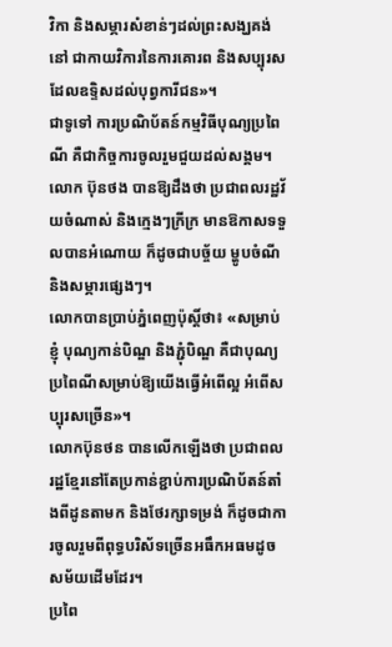វិកា និងសម្ភារសំខាន់ៗដល់ព្រះសង្ឃគង់នៅ ជាកាយវិការនៃការគោរព និងសប្បុរស ដែលឧទ្ទិសដល់បុព្វការីជន»។
ជាទូទៅ ការប្រណិប័តន៍កម្មវិធីបុណ្យប្រពៃណី គឺជាកិច្ចការចូលរួមជួយដល់សង្គម។ លោក ប៊ុនថង បានឱ្យដឹងថា ប្រជាពលរដ្ឋវ័យចំណាស់ និងក្មេងៗក្រីក្រ មានឱកាសទទួលបានអំណោយ ក៏ដូចជាបច្ច័យ ម្ហូបចំណី និងសម្ភារផ្សេងៗ។
លោកបានប្រាប់ភ្នំពេញប៉ុស្ដិ៍ថា៖ «សម្រាប់ខ្ញុំ បុណ្យកាន់បិណ្ឌ និងភ្ជុំបិណ្ឌ គឺជាបុណ្យប្រពៃណីសម្រាប់ឱ្យយើងធ្វើអំពើល្អ អំពើសប្បុរសច្រើន»។
លោកប៊ុនថន បានលើកឡើងថា ប្រជាពលរដ្ឋខ្មែរនៅតែប្រកាន់ខ្ជាប់ការប្រណិប័តន៍តាំងពីដូនតាមក និងថែរក្សាទម្រង់ ក៏ដូចជាការចូលរួមពីពុទ្ធបរិស័ទច្រើនអធឹកអធមដូចសម័យដើមដែរ។
ប្រពៃ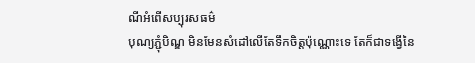ណីអំពើសប្បុរសធម៌
បុណ្យភ្ជុំបិណ្ឌ មិនមែនសំដៅលើតែទឹកចិត្តប៉ុណ្ណោះទេ តែក៏ជាទង្វើនៃ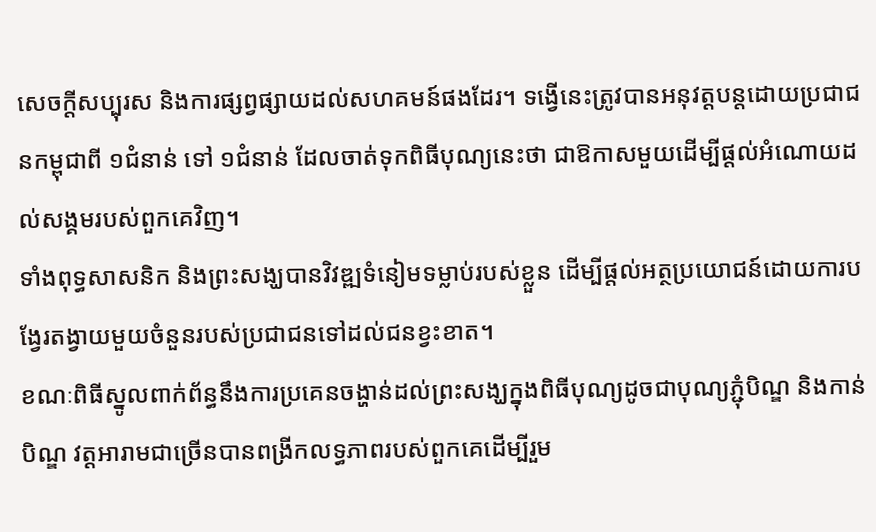សេចក្តីសប្បុរស និងការផ្សព្វផ្សាយដល់សហគមន៍ផងដែរ។ ទង្វើនេះត្រូវបានអនុវត្ដបន្តដោយប្រជាជនកម្ពុជាពី ១ជំនាន់ ទៅ ១ជំនាន់ ដែលចាត់ទុកពិធីបុណ្យនេះថា ជាឱកាសមួយដើម្បីផ្តល់អំណោយដល់សង្គមរបស់ពួកគេវិញ។
ទាំងពុទ្ធសាសនិក និងព្រះសង្ឃបានវិវឌ្ឍទំនៀមទម្លាប់របស់ខ្លួន ដើម្បីផ្ដល់អត្ថប្រយោជន៍ដោយការបង្វែរតង្វាយមួយចំនួនរបស់ប្រជាជនទៅដល់ជនខ្វះខាត។
ខណៈពិធីស្នូលពាក់ព័ន្ធនឹងការប្រគេនចង្ហាន់ដល់ព្រះសង្ឃក្នុងពិធីបុណ្យដូចជាបុណ្យភ្ជុំបិណ្ឌ និងកាន់បិណ្ឌ វត្តអារាមជាច្រើនបានពង្រីកលទ្ធភាពរបស់ពួកគេដើម្បីរួម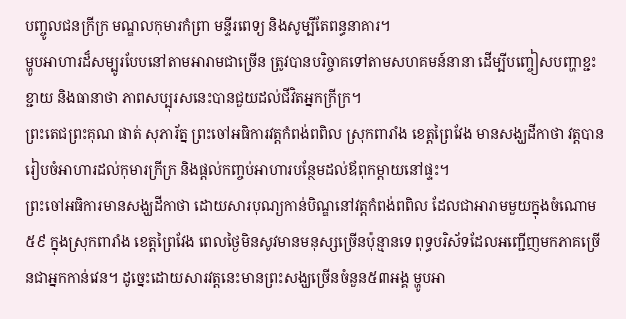បញ្ចូលជនក្រីក្រ មណ្ឌលកុមារកំព្រា មន្ទីរពេទ្យ និងសូម្បីតែពន្ធនាគារ។
ម្ហូបអាហារដ៏សម្បូរបែបនៅតាមអារាមជាច្រើន ត្រូវបានបរិច្ចាគទៅតាមសហគមន៍នានា ដើម្បីបញ្ចៀសបញ្ហាខ្ជះខ្ជាយ និងធានាថា ភាពសប្បុរសនេះបានជួយដល់ជីវិតអ្នកក្រីក្រ។
ព្រះតេជព្រះគុណ ផាត់ សុភារ័ត្ន ព្រះចៅអធិការវត្តកំពង់ពពិល ស្រុកពារាំង ខេត្តព្រៃវែង មានសង្ឃដីកាថា វត្តបានរៀបចំអាហារដល់កុមារក្រីក្រ និងផ្តល់កញ្ចប់អាហារបន្ថែមដល់ឪពុកម្តាយនៅផ្ទះ។
ព្រះចៅអធិការមានសង្ឃដីកាថា ដោយសារបុណ្យកាន់បិណ្ឌនៅវត្ដកំពង់ពពិល ដែលជាអារាមមួយក្នុងចំណោម ៥៩ ក្នុងស្រុកពារាំង ខេត្ដព្រៃវែង ពេលថ្ងៃមិនសូវមានមនុស្សច្រើនប៉ុន្មានទេ ពុទ្ធបរិស័ទដែលអញ្ជើញមកភាគច្រើនជាអ្នកកាន់វេន។ ដូច្នេះដោយសារវត្ដនេះមានព្រះសង្ឃច្រើនចំនួន៥៣អង្គ ម្ហូបអា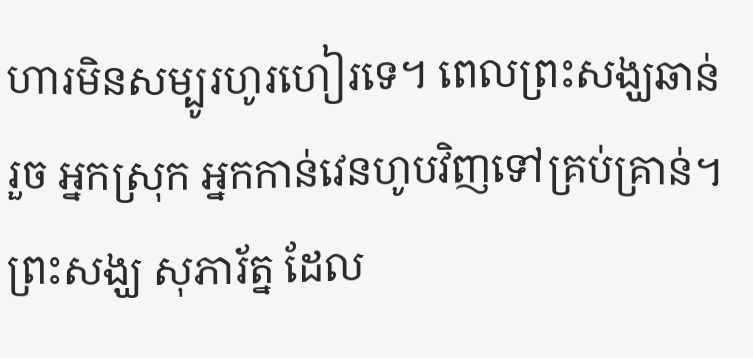ហារមិនសម្បូរហូរហៀរទេ។ ពេលព្រះសង្ឃឆាន់រួច អ្នកស្រុក អ្នកកាន់វេនហូបវិញទៅគ្រប់គ្រាន់។
ព្រះសង្ឃ សុភារ័ត្ន ដែល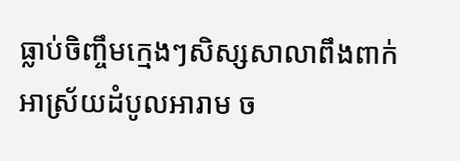ធ្លាប់ចិញ្ចឹមក្មេងៗសិស្សសាលាពឹងពាក់អាស្រ័យដំបូលអារាម ច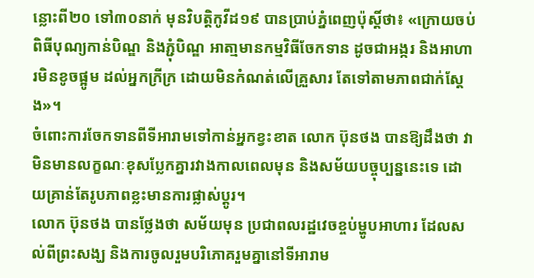ន្លោះពី២០ ទៅ៣០នាក់ មុនវិបត្ដិកូវីដ១៩ បានប្រាប់ភ្នំពេញប៉ុស្ដិ៍ថា៖ «ក្រោយចប់ពិធីបុណ្យកាន់បិណ្ឌ និងភ្ជុំបិណ្ឌ អាតា្មមានកម្មវិធីចែកទាន ដូចជាអង្ករ និងអាហារមិនខូចផ្អូម ដល់អ្នកក្រីក្រ ដោយមិនកំណត់លើគ្រួសារ តែទៅតាមភាពជាក់ស្ដែង»។
ចំពោះការចែកទានពីទីអារាមទៅកាន់អ្នកខ្វះខាត លោក ប៊ុនថង បានឱ្យដឹងថា វាមិនមានលក្ខណៈខុសប្លែកគ្នារវាងកាលពេលមុន និងសម័យបច្ចុប្បន្ននេះទេ ដោយគ្រាន់តែរូបភាពខ្លះមានការផ្លាស់ប្ដូរ។
លោក ប៊ុនថង បានថ្លែងថា សម័យមុន ប្រជាពលរដ្ឋវេចខ្ចប់ម្ហូបអាហារ ដែលសល់ពីព្រះសង្ឃ និងការចូលរួមបរិភោគរួមគ្នានៅទីអារាម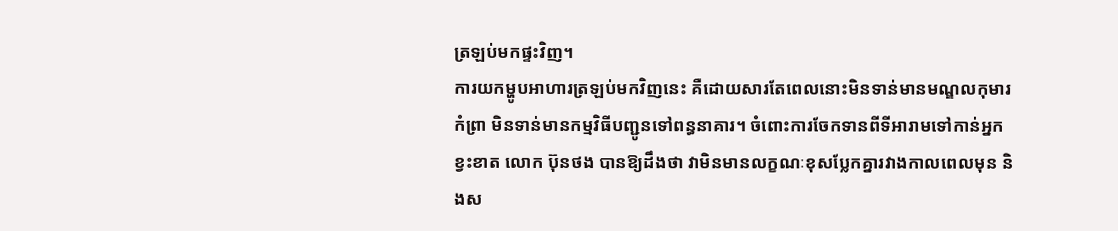ត្រឡប់មកផ្ទះវិញ។
ការយកម្ហូបអាហារត្រឡប់មកវិញនេះ គឺដោយសារតែពេលនោះមិនទាន់មានមណ្ឌលកុមារកំព្រា មិនទាន់មានកម្មវិធីបញ្ជូនទៅពន្ធនាគារ។ ចំពោះការចែកទានពីទីអារាមទៅកាន់អ្នកខ្វះខាត លោក ប៊ុនថង បានឱ្យដឹងថា វាមិនមានលក្ខណៈខុសប្លែកគ្នារវាងកាលពេលមុន និងស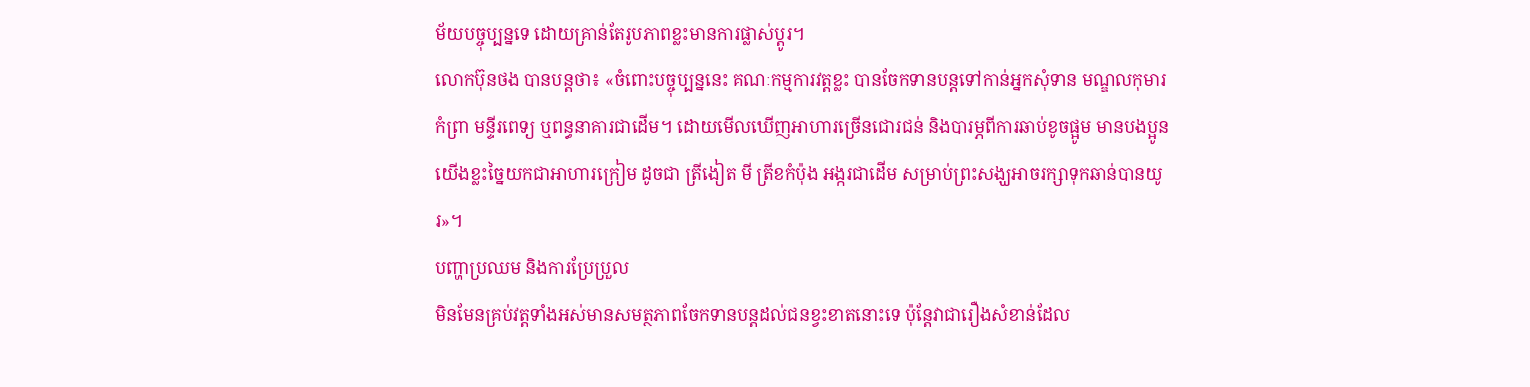ម័យបច្ចុប្បន្នទេ ដោយគ្រាន់តែរូបភាពខ្លះមានការផ្លាស់ប្ដូរ។
លោកប៊ុនថង បានបន្ដថា៖ «ចំពោះបច្ចុប្បន្ននេះ គណៈកម្មការវត្ដខ្លះ បានចែកទានបន្ដទៅកាន់អ្នកសុំទាន មណ្ឌលកុមារកំព្រា មន្ទីរពេទ្យ ឬពន្ធនាគារជាដើម។ ដោយមើលឃើញអាហារច្រើនជោរជន់ និងបារម្ភពីការឆាប់ខូចផ្អូម មានបងប្អូនយើងខ្លះច្នៃយកជាអាហារក្រៀម ដូចជា ត្រីងៀត មី ត្រីខកំប៉ុង អង្ករជាដើម សម្រាប់ព្រះសង្ឃអាចរក្សាទុកឆាន់បានយូរ»។
បញ្ហាប្រឈម និងការប្រែប្រួល
មិនមែនគ្រប់វត្តទាំងអស់មានសមត្ថភាពចែកទានបន្ដដល់ជនខ្វះខាតនោះទេ ប៉ុន្តែវាជារឿងសំខាន់ដែល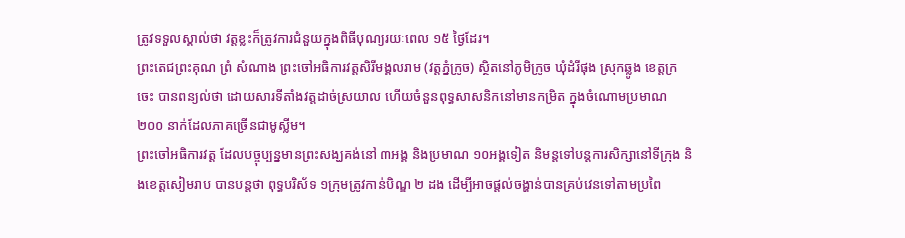ត្រូវទទួលស្គាល់ថា វត្តខ្លះក៏ត្រូវការជំនួយក្នុងពិធីបុណ្យរយៈពេល ១៥ ថ្ងៃដែរ។
ព្រះតេជព្រះគុណ ព្រំ សំណាង ព្រះចៅអធិការវត្តសិរីមង្គលរាម (វត្តភ្នំក្រូច) ស្ថិតនៅភូមិក្រូច ឃុំដំរីផុង ស្រុកឆ្លូង ខេត្តក្រចេះ បានពន្យល់ថា ដោយសារទីតាំងវត្តដាច់ស្រយាល ហើយចំនួនពុទ្ធសាសនិកនៅមានកម្រិត ក្នុងចំណោមប្រមាណ ២០០ នាក់ដែលភាគច្រើនជាមូស្លីម។
ព្រះចៅអធិការវត្ដ ដែលបច្ចុប្បន្នមានព្រះសង្ឃគង់នៅ ៣អង្គ និងប្រមាណ ១០អង្គទៀត និមន្ដទៅបន្ដការសិក្សានៅទីក្រុង និងខេត្ដសៀមរាប បានបន្ដថា ពុទ្ធបរិស័ទ ១ក្រុមត្រូវកាន់បិណ្ឌ ២ ដង ដើម្បីអាចផ្ដល់ចង្ហាន់បានគ្រប់វេនទៅតាមប្រពៃ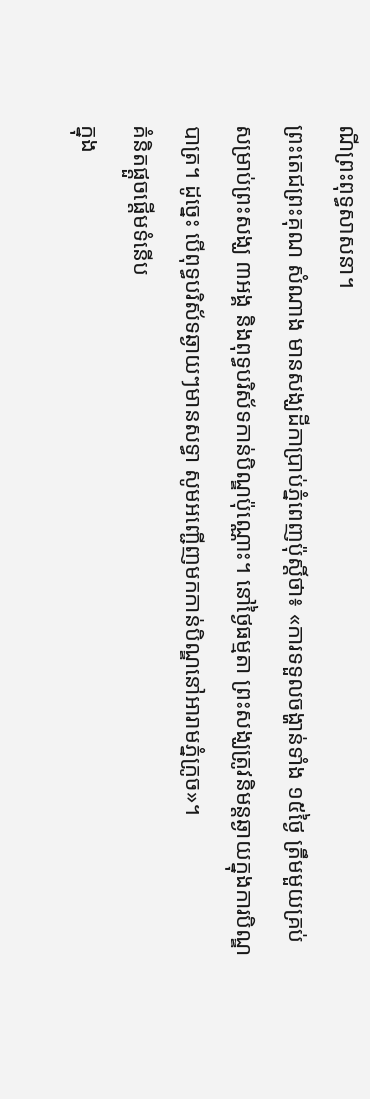ណីព្រះពុទ្ធសាសនា។
ព្រះតេជព្រះគុណ សំណាង មានសង្ឃដីកាប្រាប់ភ្នំពេញប៉ុស្ដិ៍ថា៖ «ការទទួលចង្ហាន់ទាំង ១៥ថ្ងៃ ត្រឹមមួយគ្រប់សម្រាប់ព្រះសង្ឃ ៣អង្គ និងពុទ្ធបរិស័ទកាន់បិណ្ឌប៉ុណ្ណោះ។ នៅថ្ងៃធម្មតា ព្រះសង្ឃត្រូវនិមន្ដឆ្ងាយក្នុងការបិណ្ឌបាត្រ។ ដូច្នេះ បើពុទ្ធបរិស័ទឆ្ងាយៗមានសទ្ធា សូមអញ្ជើញមកកាន់បិណ្ឌនៅអារាមភ្នំក្រូច»។
គំនិតផ្តួចផ្តើមទំនើប
ក្នុង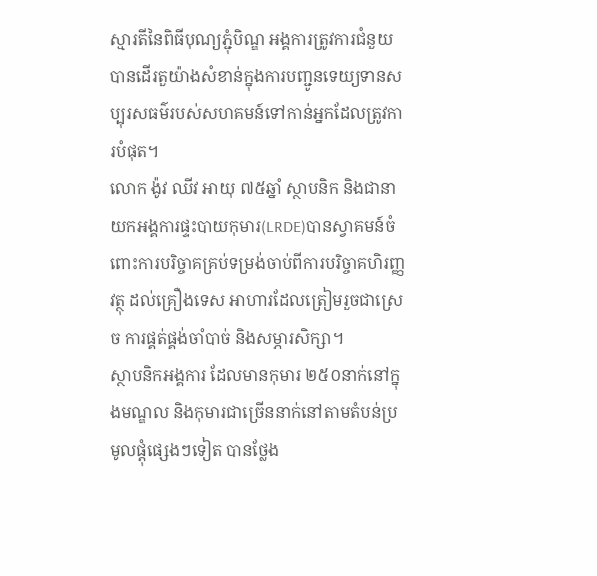ស្មារតីនៃពិធីបុណ្យភ្ជុំបិណ្ឌ អង្គការត្រូវការជំនួយបានដើរតួយ៉ាងសំខាន់ក្នុងការបញ្ជូនទេយ្យទានសប្បុរសធម៌របស់សហគមន៍ទៅកាន់អ្នកដែលត្រូវការបំផុត។
លោក ង៉ូវ ឈីវ អាយុ ៧៥ឆ្នាំ ស្ថាបនិក និងជានាយកអង្គការផ្ទះបាយកុមារ(LRDE)បានស្វាគមន៍ចំពោះការបរិច្ចាគគ្រប់ទម្រង់ចាប់ពីការបរិច្ចាគហិរញ្ញវត្ថុ ដល់គ្រឿងទេស អាហារដែលត្រៀមរួចជាស្រេច ការផ្គត់ផ្គង់ចាំបាច់ និងសម្ភារសិក្សា។
ស្ថាបនិកអង្គការ ដែលមានកុមារ ២៥០នាក់នៅក្នុងមណ្ឌល និងកុមារជាច្រើននាក់នៅតាមតំបន់ប្រមូលផ្ដុំផ្សេងៗទៀត បានថ្លែង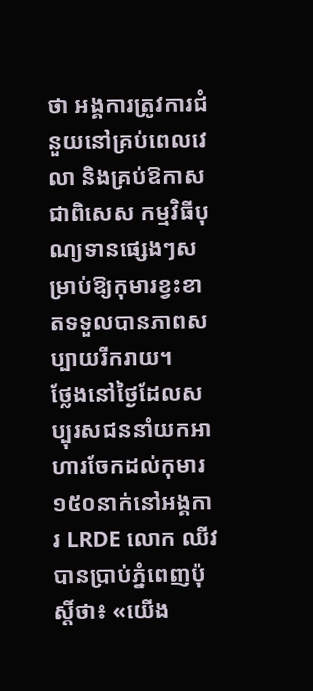ថា អង្គការត្រូវការជំនួយនៅគ្រប់ពេលវេលា និងគ្រប់ឱកាស ជាពិសេស កម្មវិធីបុណ្យទានផ្សេងៗសម្រាប់ឱ្យកុមារខ្វះខាតទទួលបានភាពសប្បាយរីករាយ។
ថ្លែងនៅថ្ងៃដែលសប្បុរសជននាំយកអាហារចែកដល់កុមារ១៥០នាក់នៅអង្គការ LRDE លោក ឈីវ បានប្រាប់ភ្នំពេញប៉ុស្ដិ៍ថា៖ «យើង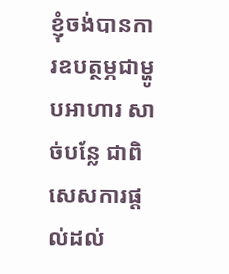ខ្ញុំចង់បានការឧបត្ថម្ភជាម្ហូបអាហារ សាច់បន្លែ ជាពិសេសការផ្ដល់ដល់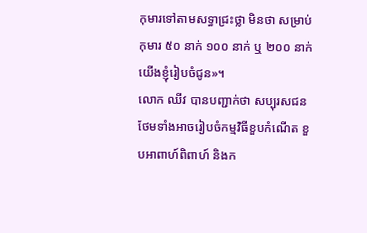កុមារទៅតាមសទ្ធាជ្រះថ្លា មិនថា សម្រាប់កុមារ ៥០ នាក់ ១០០ នាក់ ឬ ២០០ នាក់ យើងខ្ញុំរៀបចំជូន»។
លោក ឈីវ បានបញ្ជាក់ថា សប្បុរសជនថែមទាំងអាចរៀបចំកម្មវិធីខួបកំណើត ខួបអាពាហ៍ពិពាហ៍ និងក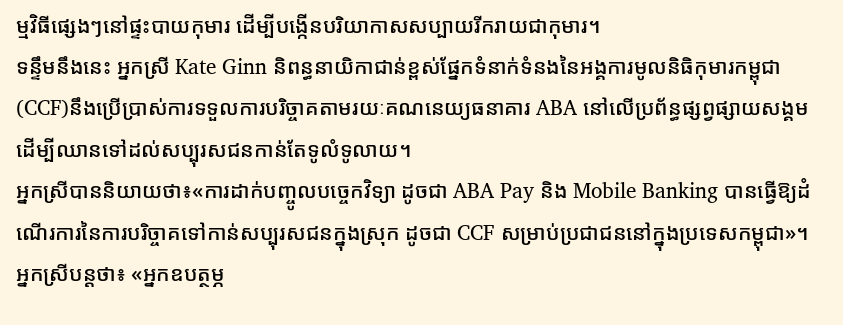ម្មវិធីផ្សេងៗនៅផ្ទះបាយកុមារ ដើម្បីបង្កើនបរិយាកាសសប្បាយរីករាយជាកុមារ។
ទន្ទឹមនឹងនេះ អ្នកស្រី Kate Ginn និពន្ធនាយិកាជាន់ខ្ពស់ផ្នែកទំនាក់ទំនងនៃអង្គការមូលនិធិកុមារកម្ពុជា (CCF)នឹងប្រើប្រាស់ការទទួលការបរិច្ចាគតាមរយៈគណនេយ្យធនាគារ ABA នៅលើប្រព័ន្ធផ្សព្វផ្សាយសង្គម ដើម្បីឈានទៅដល់សប្បុរសជនកាន់តែទូលំទូលាយ។
អ្នកស្រីបាននិយាយថា៖«ការដាក់បញ្ចូលបច្ចេកវិទ្យា ដូចជា ABA Pay និង Mobile Banking បានធ្វើឱ្យដំណើរការនៃការបរិច្ចាគទៅកាន់សប្បុរសជនក្នុងស្រុក ដូចជា CCF សម្រាប់ប្រជាជននៅក្នុងប្រទេសកម្ពុជា»។
អ្នកស្រីបន្ដថា៖ «អ្នកឧបត្ថម្ភ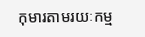កុមារតាមរយៈកម្ម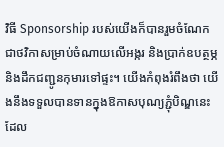វិធី Sponsorship របស់យើងក៏បានរួមចំណែកជាថវិកាសម្រាប់ចំណាយលើអង្ករ និងប្រាក់ឧបត្ថម្ភ និងដឹកជញ្ជូនកុមារទៅផ្ទះ។ យើងកំពុងរំពឹងថា យើងនឹងទទួលបានទានក្នុងឱកាសបុណ្យភ្ជុំបិណ្ឌនេះ ដែល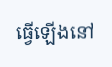ធ្វើឡើងនៅ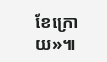ខែក្រោយ»៕